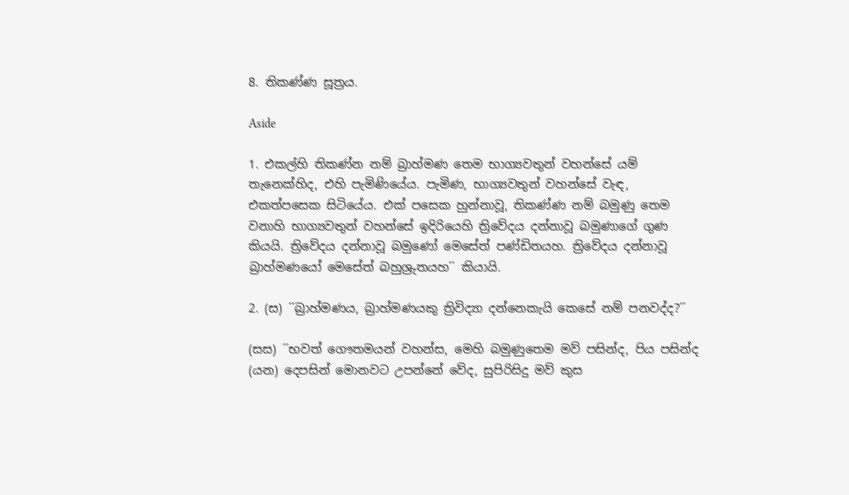8. තිකණ්ණ සූත්‍රය.

Aside

1. එකල්හි තිකණ්න නම් බ්‍රාහ්මණ තෙම භාග්‍යවතුන් වහන්සේ යම් තැනෙක්හිද, එහි පැමිණියේය. පැමිණ, භාග්‍යවතුන් වහන්සේ වැඳ, එකත්පසෙක සිටියේය. එක් පසෙක හුන්නාවූ, තිකණ්ණ නම් බමුණු තෙම වනාහි භාග්‍යවතුන් වහන්සේ ඉදිරියෙහි ත්‍රිවේදය දන්නාවූ බමුණාගේ ගුණ කියයි. ත්‍රිවේදය දන්නාවූ බමුණෝ මෙසේත් පණ්ඩිතයහ. ත්‍රිවේදය දන්නාවූ බ්‍රාහ්මණයෝ මෙසේත් බහුශ්‍රුතයහ´´ කියායි.

2. (ස) ´´බ්‍රාහ්මණය, බ්‍රාහ්මණයකු ත්‍රිවිද්‍යා දන්නෙකැයි කෙසේ නම් පනවද්ද?´´

(සස) ´´භවත් ගෞතමයන් වහන්ස, මෙහි බමුණුතෙම මව් පසින්ද, පිය පසින්ද (යන) දෙපසින් මොනවට උපන්නේ වේද, සුපිරිසිදු මව් කුස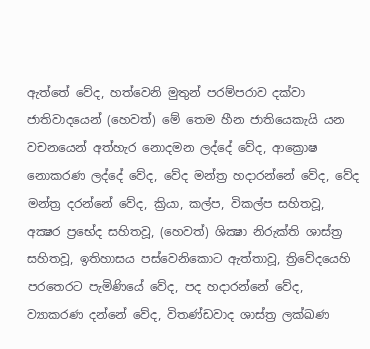ඇත්තේ වේද, හත්වෙනි මුතුන් පරම්පරාව දක්වා ජාතිවාදයෙන් (හෙවත්) මේ තෙම හීන ජාතියෙකැයි යන වචනයෙන් අත්හැර නොදමන ලද්දේ වේද, ආක්‍රොෂ නොකරණ ලද්දේ වේද, වේද මන්ත්‍ර හදාරන්නේ වේද, වේද මන්ත්‍ර දරන්නේ වේද, ක්‍රියා, කල්ප, විකල්ප සහිතවූ, අක්‍ෂර ප්‍රභේද සහිතවූ, (හෙවත්) ශික්‍ෂා නිරුක්ති ශාස්ත්‍ර සහිතවූ, ඉතිහාසය පස්වෙනිකොට ඇත්තාවූ, ත්‍රිවේදයෙහි පරතෙරට පැමිණියේ වේද, පද හදාරන්නේ වේද, ව්‍යාකරණ දන්නේ වේද, විතණ්ඩවාද ශාස්ත්‍ර ලක්ඛණ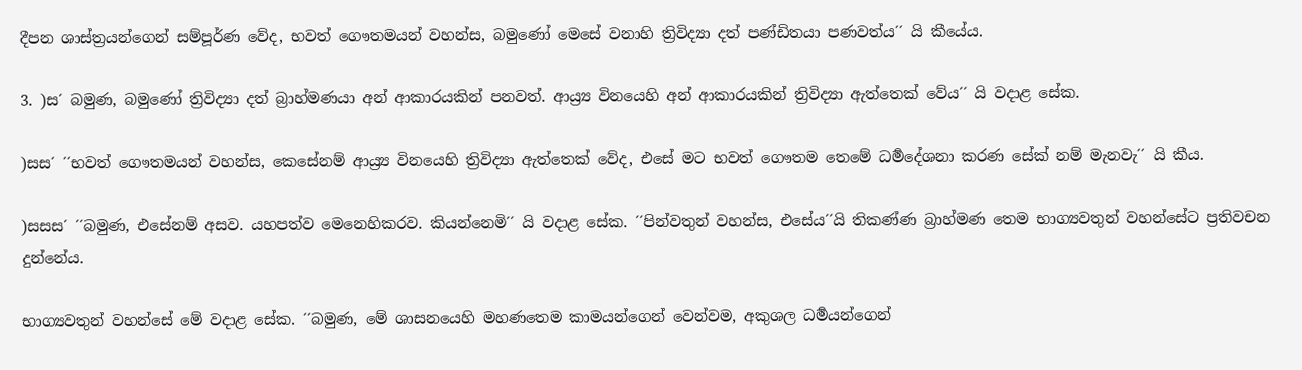දීපන ශාස්ත්‍රයන්ගෙන් සම්පූර්ණ වේද, භවත් ගෞතමයන් වහන්ස, බමුණෝ මෙසේ වනාහි ත්‍රිවිද්‍යා දත් පණ්ඩිතයා පණවත්ය´´ යි කීයේය.

3. )ස´ බමුණ, බමුණෝ ත්‍රිවිද්‍යා දත් බ්‍රාහ්මණයා අන් ආකාරයකින් පනවත්. ආය්‍ර්‍ය විනයෙහි අන් ආකාරයකින් ත්‍රිවිද්‍යා ඇත්තෙක් වේය´´ යි වදාළ සේක.

)සස´ ´´භවත් ගෞතමයන් වහන්ස, කෙසේනම් ආය්‍ර්‍ය විනයෙහි ත්‍රිවිද්‍යා ඇත්තෙක් වේද, එසේ මට භවත් ගෞතම තෙමේ ධර්‍මදේශනා කරණ සේක් නම් මැනවැ´´ යි කීය.

)සසස´ ´´බමුණ, එසේනම් අසව. යහපත්ව මෙනෙහිකරව. කියන්නෙමි´´ යි වදාළ සේක. ´´පින්වතුන් වහන්ස, එසේය´´යි තිකණ්ණ බ්‍රාහ්මණ තෙම භාග්‍යවතුන් වහන්සේට ප්‍රතිවචන දුන්නේය.

භාග්‍යවතුන් වහන්සේ මේ වදාළ සේක. ´´බමුණ, මේ ශාසනයෙහි මහණතෙම කාමයන්ගෙන් වෙන්වම, අකුශල ධර්‍මයන්ගෙන්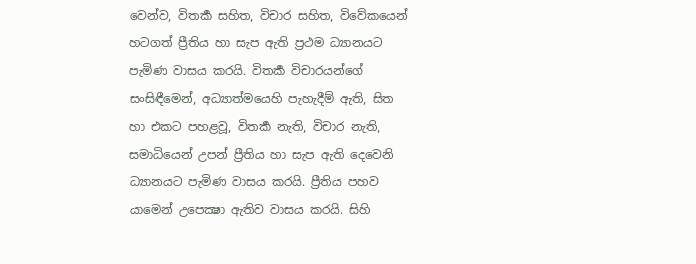වෙන්ව, විතර්‍ක සහිත, විචාර සහිත, විවේකයෙන් හටගත් ප්‍රීතිය හා සැප ඇති ප්‍රථම ධ්‍යානයට පැමිණ වාසය කරයි. විතර්‍ක විචාරයන්ගේ සංසිඳීමෙන්, අධ්‍යාත්මයෙහි පැහැදීම් ඇති, සිත හා එකට පහළවූ, විතර්‍ක නැති, විචාර නැති, සමාධියෙන් උපන් ප්‍රීතිය හා සැප ඇති දෙවෙනි ධ්‍යානයට පැමිණ වාසය කරයි. ප්‍රීතිය පහව යාමෙන් උපෙක්‍ෂා ඇතිව වාසය කරයි. සිහි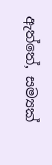ඇත්තේ, සම්‍යක්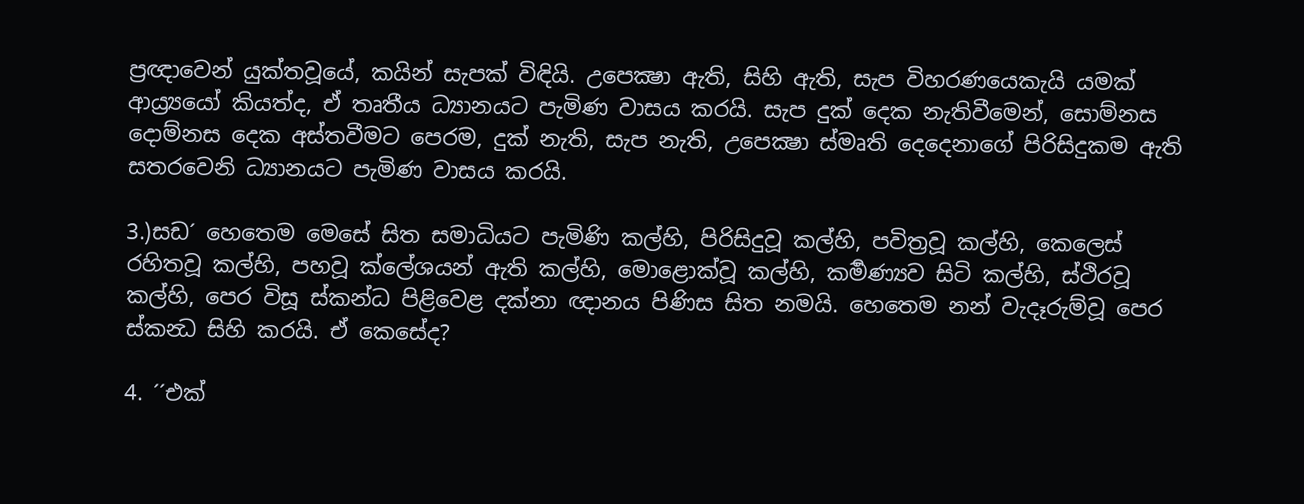ප්‍රඥාවෙන් යුක්තවූයේ, කයින් සැපක් විඳියි. උපෙක්‍ෂා ඇති, සිහි ඇති, සැප විහරණයෙකැයි යමක් ආය්‍ර්‍යයෝ කියත්ද, ඒ තෘතීය ධ්‍යානයට පැමිණ වාසය කරයි. සැප දුක් දෙක නැතිවීමෙන්, සොම්නස දොම්නස දෙක අස්තවීමට පෙරම, දුක් නැති, සැප නැති, උපෙක්‍ෂා ස්මෘති දෙදෙනාගේ පිරිසිදුකම ඇති සතරවෙනි ධ්‍යානයට පැමිණ වාසය කරයි.

3.)සඩ´ හෙතෙම මෙසේ සිත සමාධියට පැමිණි කල්හි, පිරිසිදුවූ කල්හි, පවිත්‍රවූ කල්හි, කෙලෙස් රහිතවූ කල්හි, පහවූ ක්ලේශයන් ඇති කල්හි, මොළොක්වූ කල්හි, කර්‍මණ්‍යව සිටි කල්හි, ස්ථිරවූ කල්හි, පෙර විසූ ස්කන්ධ පිළිවෙළ දක්නා ඥානය පිණිස සිත නමයි. හෙතෙම නන් වැදෑරුම්වූ පෙර ස්කන්‍ධ සිහි කරයි. ඒ කෙසේද?

4. ´´එක්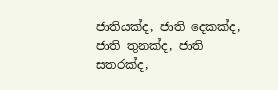ජාතියක්ද, ජාති දෙකක්ද, ජාති තුනක්ද, ජාති සතරක්ද,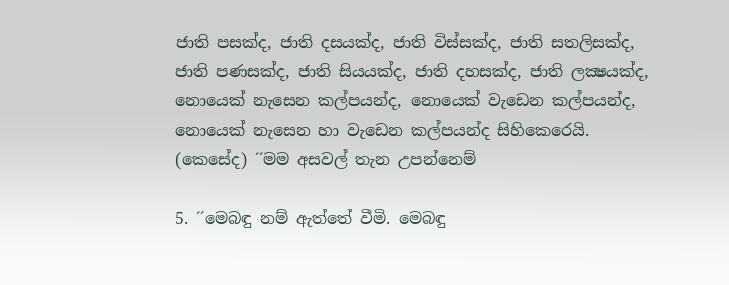ජාති පසක්ද, ජාති දසයක්ද, ජාති විස්සක්ද, ජාති සතලිසක්ද, ජාති පණසක්ද, ජාති සියයක්ද, ජාති දහසක්ද, ජාති ලක්‍ෂයක්ද, නොයෙක් නැසෙන කල්පයන්ද, නොයෙක් වැඩෙන කල්පයන්ද, නොයෙක් නැසෙන හා වැඩෙන කල්පයන්ද සිහිකෙරෙයි. (කෙසේද) ´´මම අසවල් තැන උපන්නෙම්

5. ´´මෙබඳු නම් ඇත්තේ වීමි. මෙබඳු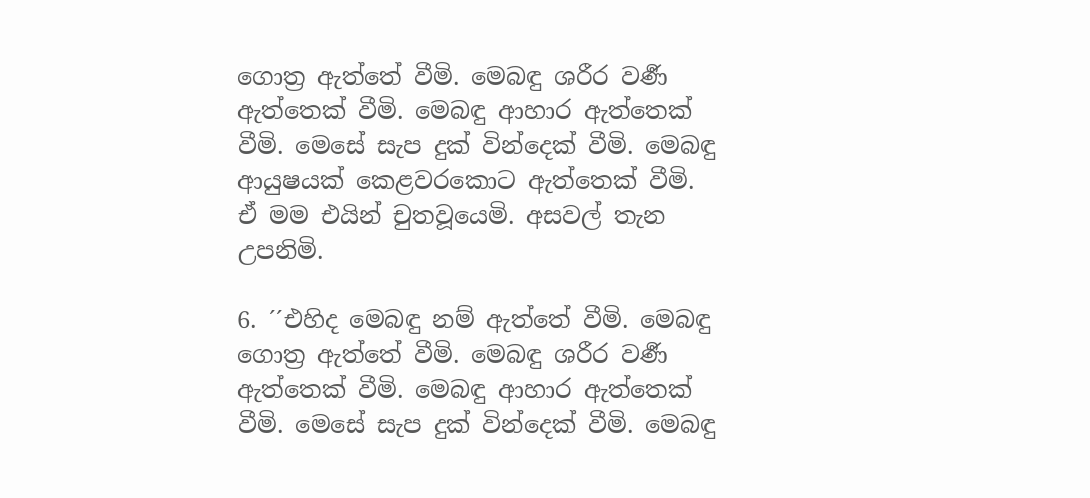ගොත්‍ර ඇත්තේ වීමි. මෙබඳු ශරීර වර්‍ණ ඇත්තෙක් වීමි. මෙබඳු ආහාර ඇත්තෙක් වීමි. මෙසේ සැප දුක් වින්දෙක් වීමි. මෙබඳු ආයුෂයක් කෙළවරකොට ඇත්තෙක් වීමි. ඒ මම එයින් චුතවූයෙමි. අසවල් තැන උපනිමි.

6. ´´එහිද මෙබඳු නම් ඇත්තේ වීමි. මෙබඳු ගොත්‍ර ඇත්තේ වීමි. මෙබඳු ශරීර වර්‍ණ ඇත්තෙක් වීමි. මෙබඳු ආහාර ඇත්තෙක් වීමි. මෙසේ සැප දුක් වින්දෙක් වීමි. මෙබඳු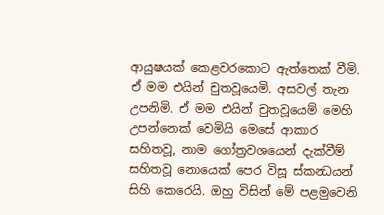ආයුෂයක් කෙළවරකොට ඇත්තෙක් වීමි. ඒ මම එයින් චුතවූයෙමි. අසවල් තැන උපනිමි. ඒ මම එයින් චුතවූයෙම් මෙහි උපන්නෙක් වෙමියි මෙසේ ආකාර සහිතවූ, නාම ගෝත්‍රවශයෙන් දැක්වීම් සහිතවූ නොයෙක් පෙර විසූ ස්කන්‍ධයන් සිහි කෙරෙයි. ඔහු විසින් මේ පළමුවෙනි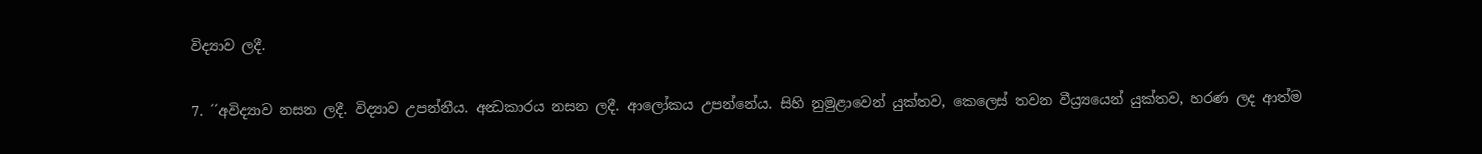විද්‍යාව ලදී.

7. ´´අවිද්‍යාව නසන ලදී. විද්‍යාව උපන්නීය. අන්‍ධකාරය නසන ලදී. ආලෝකය උපන්නේය. සිහි නුමුළාවෙන් යුක්තව, කෙලෙස් තවන වීය්‍ර්‍යයෙන් යුක්තව, හරණ ලද ආත්ම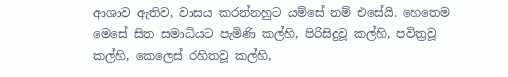ආශාව ඇතිව, වාසය කරන්නහුට යම්සේ නම් එසේයි. හෙතෙම මෙසේ සිත සමාධියට පැමිණි කල්හි, පිරිසිදුවූ කල්හි, පවිත්‍රවූ කල්හි, කෙලෙස් රහිතවූ කල්හි,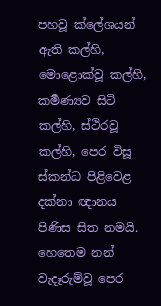පහවූ ක්ලේශයන් ඇති කල්හි, මොළොක්වූ කල්හි, කර්‍මණ්‍යව සිටි කල්හි, ස්ථිරවූ කල්හි, පෙර විසූ ස්කන්ධ පිළිවෙළ දක්නා ඥානය පිණිස සිත නමයි. හෙතෙම නන් වැදෑරුම්වූ පෙර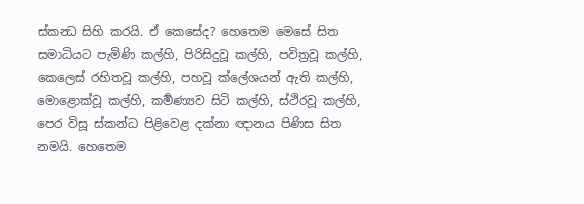ස්කන්‍ධ සිහි කරයි. ඒ කෙසේද? හෙතෙම මෙසේ සිත සමාධියට පැමිණි කල්හි, පිරිසිදුවූ කල්හි, පවිත්‍රවූ කල්හි, කෙලෙස් රහිතවූ කල්හි, පහවූ ක්ලේශයන් ඇති කල්හි, මොළොක්වූ කල්හි, කර්‍මණ්‍යව සිටි කල්හි, ස්ථිරවූ කල්හි, පෙර විසූ ස්කන්ධ පිළිවෙළ දක්නා ඥානය පිණිස සිත නමයි. හෙතෙම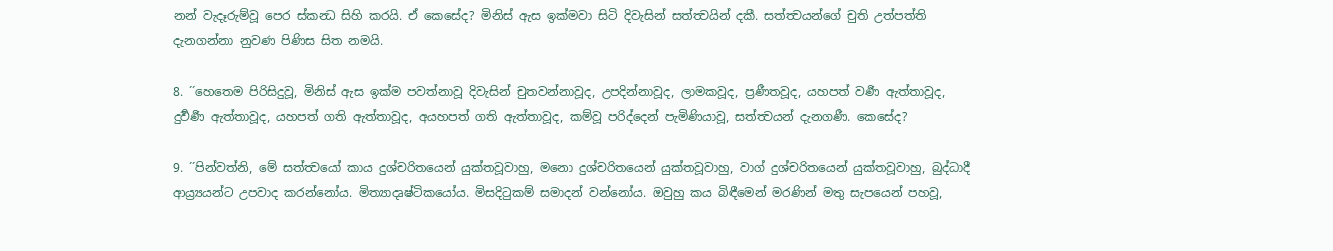නන් වැදෑරුම්වූ පෙර ස්කන්‍ධ සිහි කරයි. ඒ කෙසේද? මිනිස් ඇස ඉක්මවා සිටි දිවැසින් සත්ත්‍වයින් දකී. සත්ත්‍වයන්ගේ චුති උත්පත්ති දැනගන්නා නුවණ පිණිස සිත නමයි.

8. ´´හෙතෙම පිරිසිදුවූ, මිනිස් ඇස ඉක්ම පවත්නාවූ දිවැසින් චුතවන්නාවූද, උපදින්නාවූද, ලාමකවූද, ප්‍රණීතවූද, යහපත් වර්‍ණ ඇත්තාවූද, දුර්‍වර්‍ණ ඇත්තාවූද, යහපත් ගති ඇත්තාවූද, අයහපත් ගති ඇත්තාවූද, කම්වූ පරිද්දෙන් පැමිණියාවූ, සත්ත්‍වයන් දැනගණී. කෙසේද?

9. ´´පින්වත්නි, මේ සත්ත්‍වයෝ කාය දුශ්චරිතයෙන් යුක්තවූවාහු, මනො දුශ්චරිතයෙන් යුක්තවූවාහු, වාග් දුශ්චරිතයෙන් යුක්තවූවාහු, බුද්ධාදී ආය්‍ර්‍යයන්ට උපවාද කරන්නෝය. මිත්‍යාදෘෂ්ටිකයෝය. මිසදිටුකම් සමාදන් වන්නෝය. ඔවුහු කය බිඳීමෙන් මරණින් මතු සැපයෙන් පහවූ,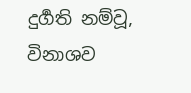දුර්‍ගති නම්වූ, විනාශව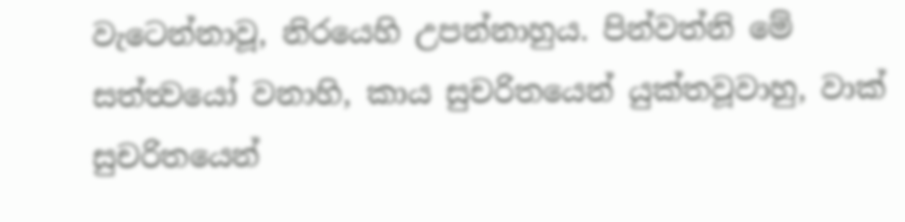වැටෙන්නාවූ, නිරයෙහි උපන්නාහුය. පින්වත්නි මේ සත්ත්‍වයෝ වනාහි, කාය සුචරිතයෙන් යුක්තවූවාහු, වාක් සුචරිතයෙන්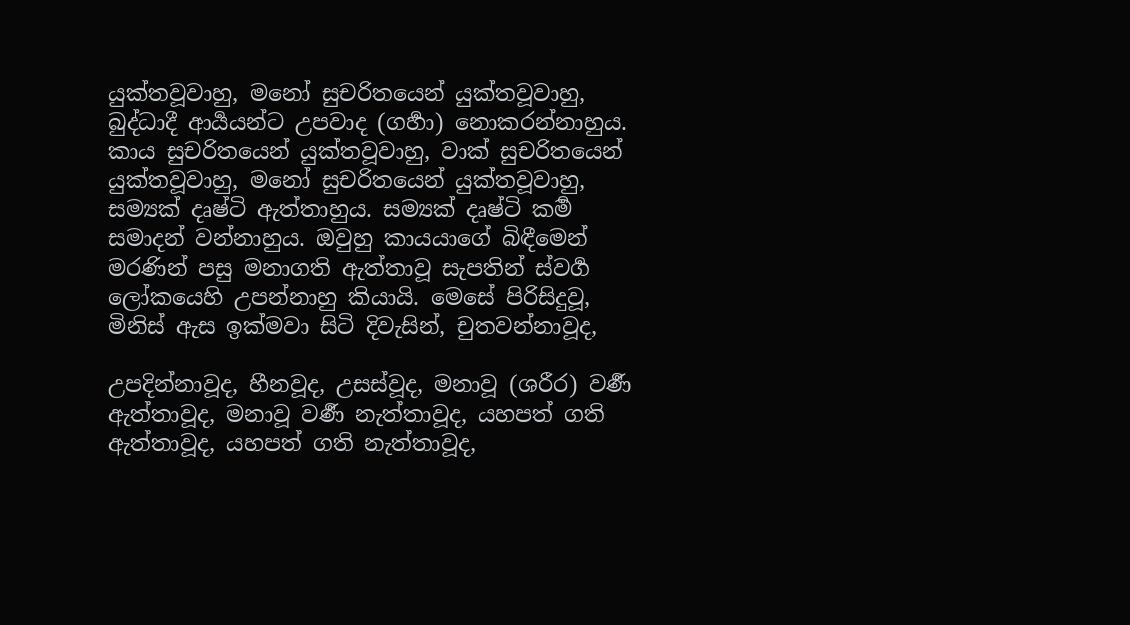යුක්තවූවාහු, මනෝ සුචරිතයෙන් යුක්තවූවාහු, බුද්ධාදී ආර්‍යයන්ට උපවාද (ගර්‍හා) නොකරන්නාහුය. කාය සුචරිතයෙන් යුක්තවූවාහු, වාක් සුචරිතයෙන් යුක්තවූවාහු, මනෝ සුචරිතයෙන් යුක්තවූවාහු, සම්‍යක් දෘෂ්ටි ඇත්තාහුය. සම්‍යක් දෘෂ්ටි කර්‍ම සමාදන් වන්නාහුය. ඔවුහු කායයාගේ බිඳීමෙන් මරණින් පසු මනාගති ඇත්තාවූ සැපතින් ස්වර්‍ග ලෝකයෙහි උපන්නාහු කියායි. මෙසේ පිරිසිදුවූ, මිනිස් ඇස ඉක්මවා සිටි දිවැසින්, චුතවන්නාවූද,

උපදින්නාවූද, හීනවූද, උසස්වූද, මනාවූ (ශරීර) වර්‍ණ ඇත්තාවූද, මනාවූ වර්‍ණ නැත්තාවූද, යහපත් ගති ඇත්තාවූද, යහපත් ගති නැත්තාවූද,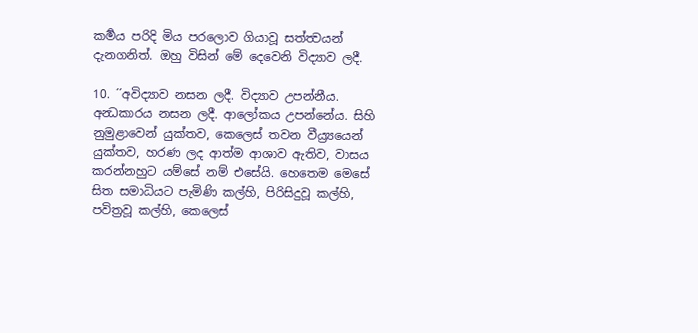කර්‍මය පරිදි මිය පරලොව ගියාවූ සත්ත්‍වයන් දැනගනිත්. ඔහු විසින් මේ දෙවෙනි විද්‍යාව ලදී.

10. ´´අවිද්‍යාව නසන ලදී. විද්‍යාව උපන්නීය. අන්‍ධකාරය නසන ලදී. ආලෝකය උපන්නේය. සිහි නුමුළාවෙන් යුක්තව, කෙලෙස් තවන වීය්‍ර්‍යයෙන් යුක්තව, හරණ ලද ආත්ම ආශාව ඇතිව, වාසය කරන්නහුට යම්සේ නම් එසේයි. හෙතෙම මෙසේ සිත සමාධියට පැමිණි කල්හි, පිරිසිදුවූ කල්හි, පවිත්‍රවූ කල්හි, කෙලෙස්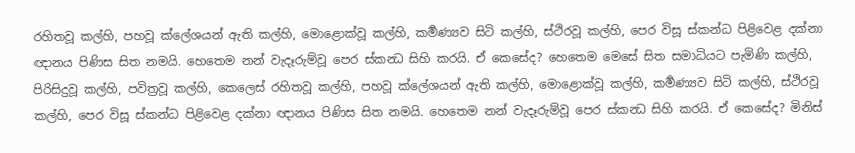රහිතවූ කල්හි, පහවූ ක්ලේශයන් ඇති කල්හි, මොළොක්වූ කල්හි, කර්‍මණ්‍යව සිටි කල්හි, ස්ථිරවූ කල්හි, පෙර විසූ ස්කන්ධ පිළිවෙළ දක්නා ඥානය පිණිස සිත නමයි. හෙතෙම නන් වැදෑරුම්වූ පෙර ස්කන්‍ධ සිහි කරයි. ඒ කෙසේද? හෙතෙම මෙසේ සිත සමාධියට පැමිණි කල්හි, පිරිසිදුවූ කල්හි, පවිත්‍රවූ කල්හි, කෙලෙස් රහිතවූ කල්හි, පහවූ ක්ලේශයන් ඇති කල්හි, මොළොක්වූ කල්හි, කර්‍මණ්‍යව සිටි කල්හි, ස්ථිරවූ කල්හි, පෙර විසූ ස්කන්ධ පිළිවෙළ දක්නා ඥානය පිණිස සිත නමයි. හෙතෙම නන් වැදෑරුම්වූ පෙර ස්කන්‍ධ සිහි කරයි. ඒ කෙසේද? මිනිස්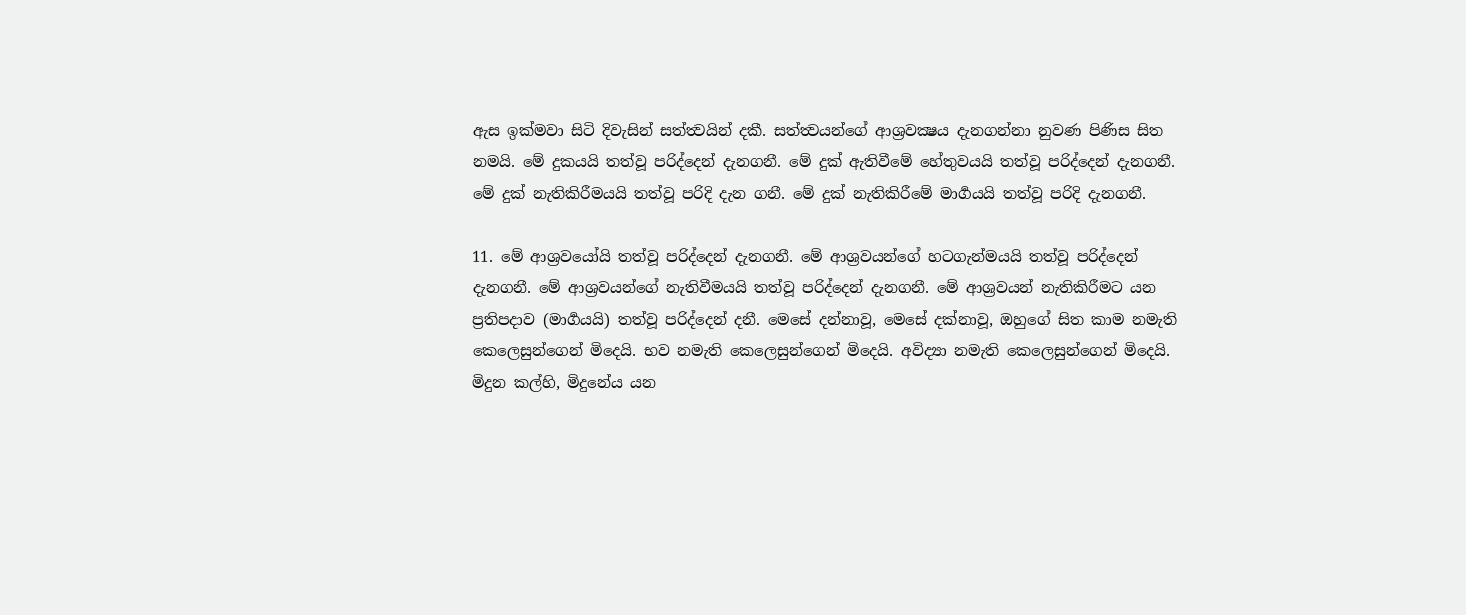ඇස ඉක්මවා සිටි දිවැසින් සත්ත්‍වයින් දකී. සත්ත්‍වයන්ගේ ආශ්‍රවක්‍ෂය දැනගන්නා නුවණ පිණිස සිත නමයි. මේ දුකයයි තත්වූ පරිද්දෙන් දැනගනී. මේ දුක් ඇතිවීමේ හේතුවයයි තත්වූ පරිද්දෙන් දැනගනී. මේ දුක් නැතිකිරීමයයි තත්වූ පරිදි දැන ගනී. මේ දුක් නැතිකිරීමේ මාර්‍ගයයි තත්වූ පරිදි දැනගනී.

11. මේ ආශ්‍රවයෝයි තත්වූ පරිද්දෙන් දැනගනී. මේ ආශ්‍රවයන්ගේ හටගැන්මයයි තත්වූ පරිද්දෙන් දැනගනී. මේ ආශ්‍රවයන්ගේ නැතිවීමයයි තත්වූ පරිද්දෙන් දැනගනී. මේ ආශ්‍රවයන් නැතිකිරීමට යන ප්‍රතිපදාව (මාර්‍ගයයි) තත්වූ පරිද්දෙන් දනී. මෙසේ දන්නාවූ, මෙසේ දක්නාවූ, ඔහුගේ සිත කාම නමැති කෙලෙසුන්ගෙන් මිදෙයි. භව නමැති කෙලෙසුන්ගෙන් මිදෙයි. අවිද්‍යා නමැති කෙලෙසුන්ගෙන් මිදෙයි. මිදුන කල්හි, මිදුනේය යන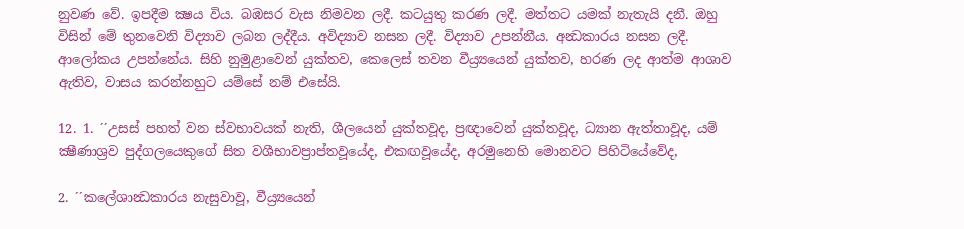නුවණ වේ. ඉපදීම ක්‍ෂය විය. බඹසර වැස නිමවන ලදී. කටයුතු කරණ ලදී. මත්තට යමක් නැතැයි දනී. ඔහු විසින් මේ තුනවෙනි විද්‍යාව ලබන ලද්දීය. අවිද්‍යාව නසන ලදී. විද්‍යාව උපන්නීය. අන්‍ධකාරය නසන ලදී. ආලෝකය උපන්නේය. සිහි නුමුළාවෙන් යුක්තව, කෙලෙස් තවන වීය්‍ර්‍යයෙන් යුක්තව, හරණ ලද ආත්ම ආශාව ඇතිව, වාසය කරන්නහුට යම්සේ නම් එසේයි.

12. 1. ´´උසස් පහත් වන ස්වභාවයක් නැති, ශීලයෙන් යුක්තවූද, ප්‍රඥාවෙන් යුක්තවූද, ධ්‍යාන ඇත්තාවූද, යම් ක්‍ෂීණාශ්‍රව පුද්ගලයෙකුගේ සිත වශීභාවප්‍රාප්තවූයේද, එකඟවූයේද, අරමුනෙහි මොනවට පිහිටියේවේද,

2. ´´කලේශාන්‍ධකාරය නැසුවාවූ, වීය්‍ර්‍යයෙන්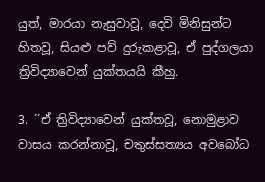යුත්, මාරයා නැසුවාවූ, දෙවි මිනිසුන්ට හිතවූ, සියළු පව් දුරුකළාවූ, ඒ පුද්ගලයා ත්‍රිවිද්‍යාවෙන් යුක්තයයි කීහු.

3. ´´ඒ ත්‍රිවිද්‍යාවෙන් යුක්තවූ, නොමුළාව වාසය කරන්නාවූ, චතුස්සත්‍යය අවබෝධ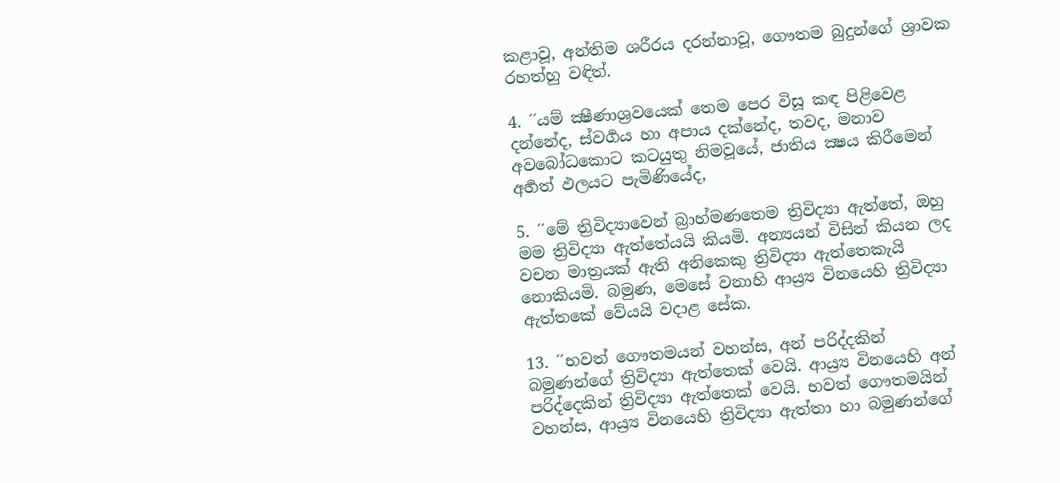කළාවූ, අන්තිම ශරීරය දරන්නාවූ, ගෞතම බුදුන්ගේ ශ්‍රාවක රහත්හු වඳිත්.

4. ´´යම් ක්‍ෂීණාශ්‍රවයෙක් තෙම පෙර විසූ කඳ පිළිවෙළ දන්නේද, ස්වර්‍ගය හා අපාය දක්නේද, තවද, මනාව අවබෝධකොට කටයුතු නිමවූයේ, ජාතිය ක්‍ෂය කිරීමෙන් අර්‍හත් ඵලයට පැමිණියේද,

5. ´´මේ ත්‍රිවිද්‍යාවෙන් බ්‍රාහ්මණතෙම ත්‍රිවිද්‍යා ඇත්තේ, ඔහු මම ත්‍රිවිද්‍යා ඇත්තේයයි කියමි. අන්‍යයන් විසින් කියන ලද වචන මාත්‍රයක් ඇති අනිකෙකු ත්‍රිවිද්‍යා ඇත්තෙකැයි නොකියමි. බමුණ, මෙසේ වනාහි ආය්‍ර්‍ය විනයෙහි ත්‍රිවිද්‍යා ඇත්තකේ වේයයි වදාළ සේක.

13. ´´භවත් ගෞතමයන් වහන්ස, අන් පරිද්දකින් බමුණන්ගේ ත්‍රිවිද්‍යා ඇත්තෙක් වෙයි. ආය්‍ර්‍ය විනයෙහි අන් පරිද්දෙකින් ත්‍රිවිද්‍යා ඇත්තෙක් වෙයි. භවත් ගෞතමයින් වහන්ස, ආය්‍ර්‍ය විනයෙහි ත්‍රිවිද්‍යා ඇත්තා හා බමුණන්ගේ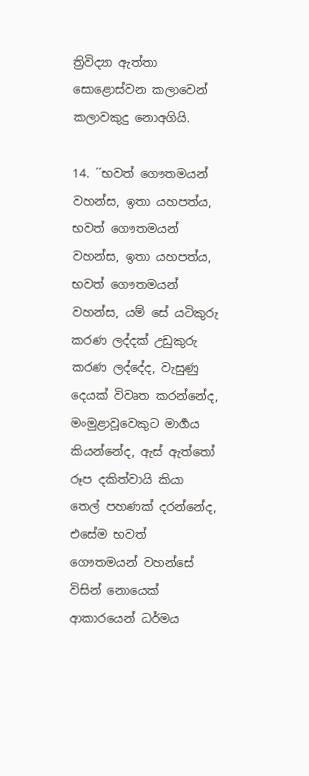ත්‍රිවිද්‍යා ඇත්තා සොළොස්වන කලාවෙන් කලාවකුදු නොඅගියි.

14. ´´භවත් ගෞතමයන් වහන්ස, ඉතා යහපත්ය, භවත් ගෞතමයන් වහන්ස, ඉතා යහපත්ය, භවත් ගෞතමයන් වහන්ස, යම් සේ යටිකුරු කරණ ලද්දක් උඩුකුරු කරණ ලද්දේද, වැසුණු දෙයක් විවෘත කරන්නේද, මංමුළාවූවෙකුට මාර්‍ගය කියන්නේද, ඇස් ඇත්තෝ රූප දකිත්වායි කියා තෙල් පහණක් දරන්නේද, එසේම භවත් ගෞතමයන් වහන්සේ විසින් නොයෙක් ආකාරයෙන් ධර්මය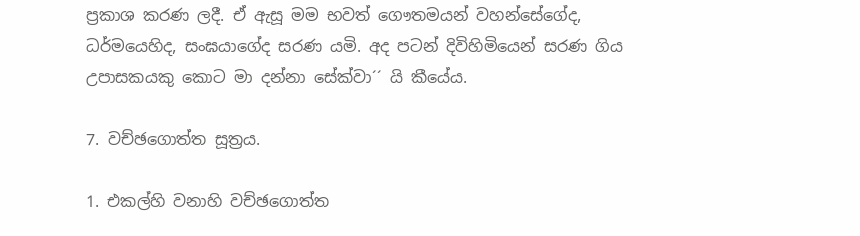ප්‍රකාශ කරණ ලදී. ඒ ඇසූ මම භවත් ගෞතමයන් වහන්සේගේද, ධර්මයෙහිද, සංඝයාගේද සරණ යමි. අද පටන් දිවිහිමියෙන් සරණ ගිය උපාසකයකු කොට මා දන්නා සේක්වා´´ යි කීයේය.

7. වච්ඡගොත්ත සූත්‍රය.

1. එකල්හි වනාහි වච්ඡගොත්ත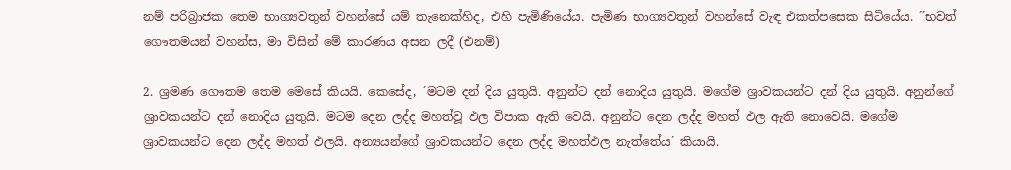නම් පරිබ්‍රාජක තෙම භාග්‍යවතුන් වහන්සේ යම් තැනෙක්හිද, එහි පැමිණියේය. පැමිණ භාග්‍යවතුන් වහන්සේ වැඳ එකත්පසෙක සිටියේය. ´´භවත් ගෞතමයන් වහන්ස, මා විසින් මේ කාරණය අසන ලදී (එනම්)

2. ශ්‍රමණ ගෞතම තෙම මෙසේ කියයි. කෙසේද, ´මටම දන් දිය යුතුයි. අනුන්ට දන් නොදිය යුතුයි. මගේම ශ්‍රාවකයන්ට දන් දිය යුතුයි. අනුන්ගේ ශ්‍රාවකයන්ට දන් නොදිය යුතුයි. මටම දෙන ලද්ද මහත්වූ ඵල විපාක ඇති වෙයි. අනුන්ට දෙන ලද්ද මහත් ඵල ඇති නොවෙයි. මගේම ශ්‍රාවකයන්ට දෙන ලද්ද මහත් ඵලයි. අන්‍යයන්ගේ ශ්‍රාවකයන්ට දෙන ලද්ද මහත්ඵල නැත්තේය´ කියායි.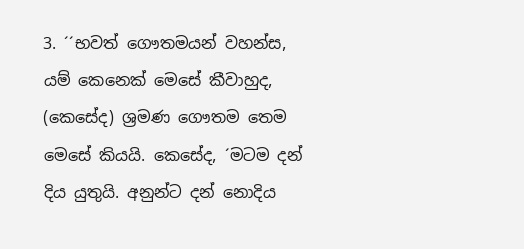3. ´´භවත් ගෞතමයන් වහන්ස, යම් කෙනෙක් මෙසේ කීවාහුද, (කෙසේද) ශ්‍රමණ ගෞතම තෙම මෙසේ කියයි. කෙසේද, ´මටම දන් දිය යුතුයි. අනුන්ට දන් නොදිය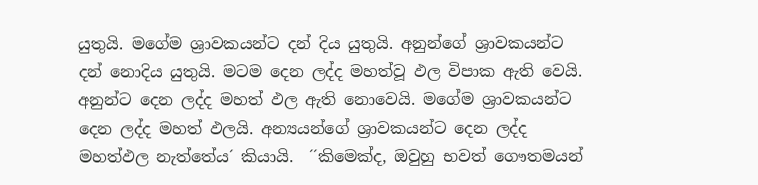යුතුයි. මගේම ශ්‍රාවකයන්ට දන් දිය යුතුයි. අනුන්ගේ ශ්‍රාවකයන්ට දන් නොදිය යුතුයි. මටම දෙන ලද්ද මහත්වූ ඵල විපාක ඇති වෙයි. අනුන්ට දෙන ලද්ද මහත් ඵල ඇති නොවෙයි. මගේම ශ්‍රාවකයන්ට දෙන ලද්ද මහත් ඵලයි. අන්‍යයන්ගේ ශ්‍රාවකයන්ට දෙන ලද්ද මහත්ඵල නැත්තේය´ කියායි.  ´´කිමෙක්ද, ඔවුහු භවත් ගෞතමයන්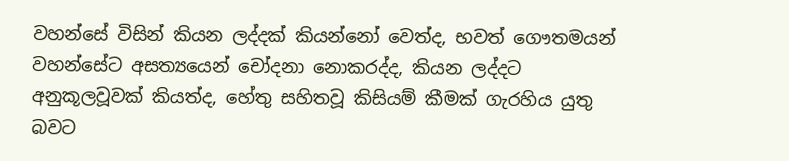වහන්සේ විසින් කියන ලද්දක් කියන්නෝ වෙත්ද, භවත් ගෞතමයන් වහන්සේට අසත්‍යයෙන් චෝදනා නොකරද්ද, කියන ලද්දට අනුකූලවූවක් කියත්ද, හේතු සහිතවූ කිසියම් කීමක් ගැරහිය යුතු බවට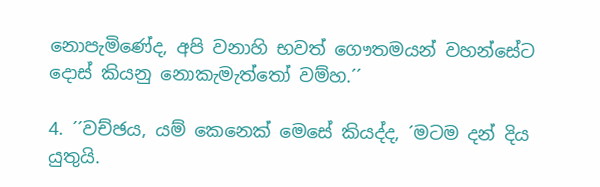නොපැමිණේද, අපි වනාහි භවත් ගෞතමයන් වහන්සේට දොස් කියනු නොකැමැත්තෝ වම්හ.´´

4. ´´වච්ඡය, යම් කෙනෙක් මෙසේ කියද්ද, ´මටම දන් දිය යුතුයි.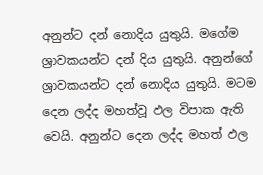අනුන්ට දන් නොදිය යුතුයි. මගේම ශ්‍රාවකයන්ට දන් දිය යුතුයි. අනුන්ගේ ශ්‍රාවකයන්ට දන් නොදිය යුතුයි. මටම දෙන ලද්ද මහත්වූ ඵල විපාක ඇති වෙයි. අනුන්ට දෙන ලද්ද මහත් ඵල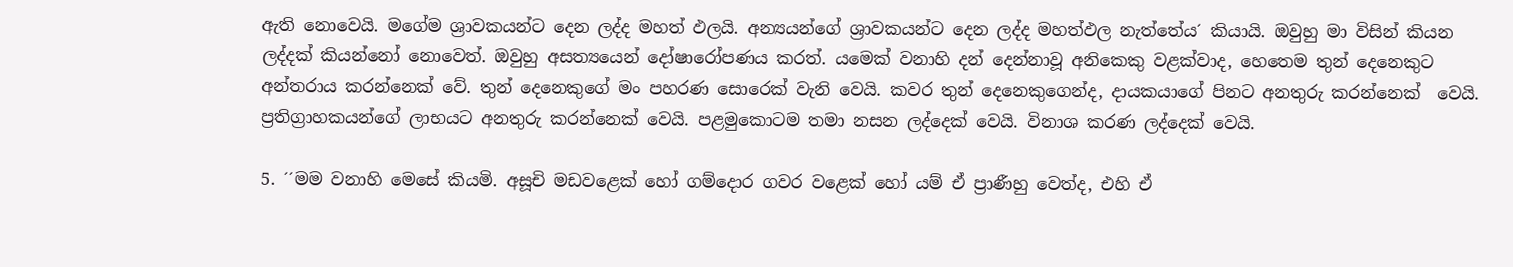ඇති නොවෙයි. මගේම ශ්‍රාවකයන්ට දෙන ලද්ද මහත් ඵලයි. අන්‍යයන්ගේ ශ්‍රාවකයන්ට දෙන ලද්ද මහත්ඵල නැත්තේය´ කියායි. ඔවුහු මා විසින් කියන ලද්දක් කියන්නෝ නොවෙත්. ඔවුහු අසත්‍යයෙන් දෝෂාරෝපණය කරත්. යමෙක් වනාහි දන් දෙන්නාවූ අනිකෙකු වළක්වාද, හෙතෙම තුන් දෙනෙකුට අන්තරාය කරන්නෙක් වේ. තුන් දෙනෙකුගේ මං පහරණ සොරෙක් වැනි වෙයි. කවර තුන් දෙනෙකුගෙන්ද, දායකයාගේ පිනට අනතුරු කරන්නෙක්  වෙයි. ප්‍රතිග්‍රාහකයන්ගේ ලාභයට අනතුරු කරන්නෙක් වෙයි. පළමුකොටම තමා නසන ලද්දෙක් වෙයි. විනාශ කරණ ලද්දෙක් වෙයි.

5. ´´මම වනාහි මෙසේ කියමි. අසූචි මඩවළෙක් හෝ ගම්දොර ගවර වළෙක් හෝ යම් ඒ ප්‍රාණීහු වෙත්ද, එහි ඒ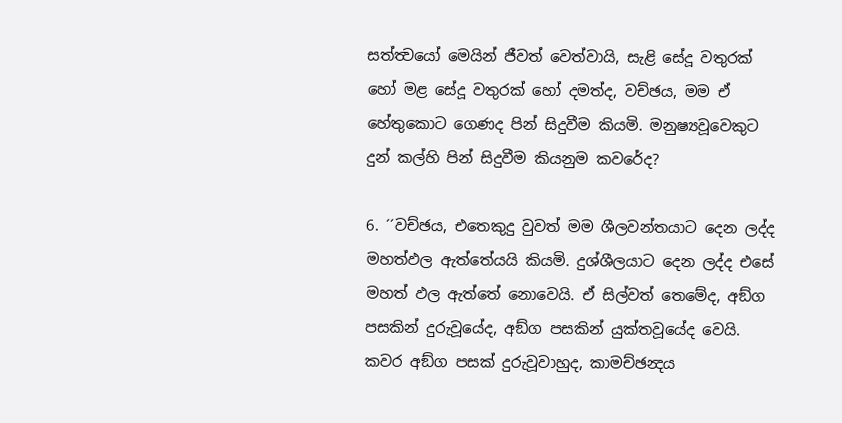සත්ත්‍වයෝ මෙයින් ජීවත් වෙත්වායි, සැළි සේදූ වතුරක් හෝ මළ සේදූ වතුරක් හෝ දමත්ද, වච්ඡය, මම ඒ හේතුකොට ගෙණද පින් සිදුවීම කියමි. මනුෂ්‍යවූවෙකුට දුන් කල්හි පින් සිදුවීම කියනුම කවරේද?

6. ´´වච්ඡය, එතෙකුදු වුවත් මම ශීලවන්තයාට දෙන ලද්ද මහත්ඵල ඇත්තේයයි කියමි. දුශ්ශීලයාට දෙන ලද්ද එසේ මහත් ඵල ඇත්තේ නොවෙයි. ඒ සිල්වත් තෙමේද, අඞ්ග පසකින් දුරුවූයේද, අඞ්ග පසකින් යුක්තවූයේද වෙයි. කවර අඞ්ග පසක් දුරුවූවාහුද, කාමච්ඡන්‍දය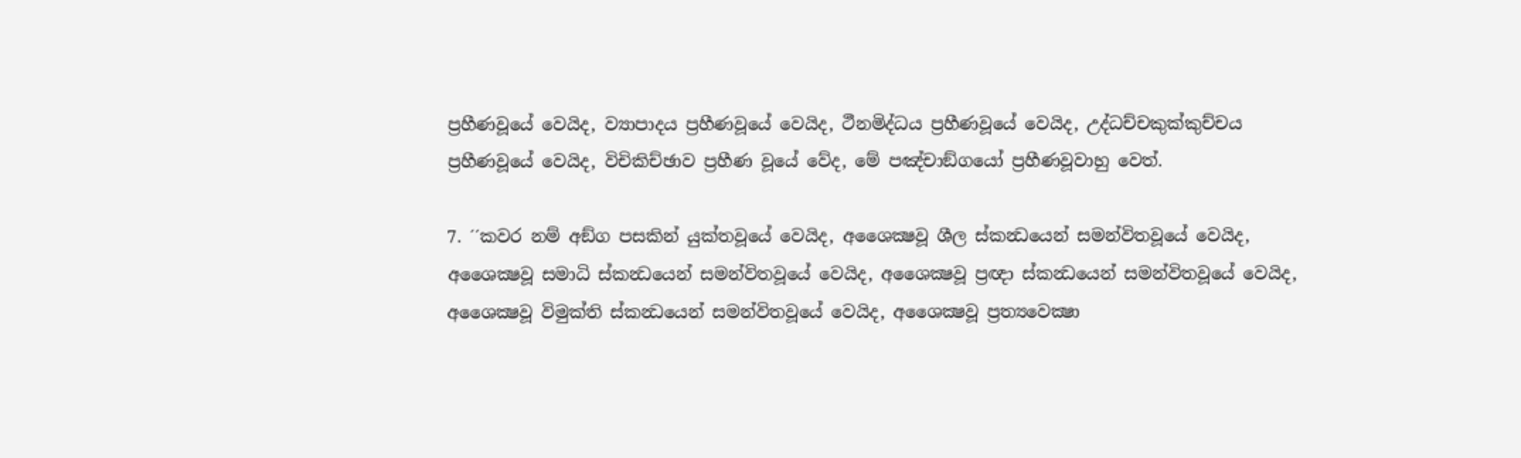ප්‍රහීණවූයේ වෙයිද, ව්‍යාපාදය ප්‍රහීණවූයේ වෙයිද, ථීනමිද්ධය ප්‍රහීණවූයේ වෙයිද, උද්ධච්චකුක්කුච්චය ප්‍රහීණවූයේ වෙයිද, විචිකිච්ඡාව ප්‍රහීණ වූයේ වේද, මේ පඤ්චාඞ්ගයෝ ප්‍රහීණවූවාහු වෙත්.

7. ´´කවර නම් අඞ්ග පසකින් යුක්තවූයේ වෙයිද, අශෛක්‍ෂවූ ශීල ස්කන්‍ධයෙන් සමන්විතවූයේ වෙයිද, අශෛක්‍ෂවූ සමාධි ස්කන්‍ධයෙන් සමන්විතවූයේ වෙයිද, අශෛක්‍ෂවූ ප්‍රඥා ස්කන්‍ධයෙන් සමන්විතවූයේ වෙයිද, අශෛක්‍ෂවූ විමුක්ති ස්කන්‍ධයෙන් සමන්විතවූයේ වෙයිද, අශෛක්‍ෂවූ ප්‍රත්‍යවෙක්‍ෂා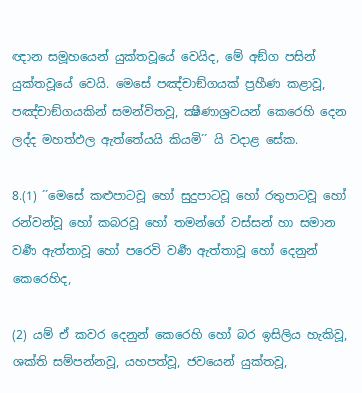ඥාන සමූහයෙන් යුක්තවූයේ වෙයිද, මේ අඞ්ග පසින් යුක්තවූයේ වෙයි. මෙසේ පඤ්චාඞ්ගයක් ප්‍රහීණ කළාවූ, පඤ්චාඞ්ගයකින් සමන්විතවූ, ක්‍ෂීණාශ්‍රවයන් කෙරෙහි දෙන ලද්ද මහත්ඵල ඇත්තේයයි කියමි´´ යි වදාළ සේක.

8.(1) ´´මෙසේ කළුපාටවූ හෝ සුදුපාටවූ හෝ රතුපාටවූ හෝ රන්වන්වූ හෝ කබරවූ හෝ තමන්ගේ වස්සන් හා සමාන වර්‍ණ ඇත්තාවූ හෝ පරෙවි වර්‍ණ ඇත්තාවූ හෝ දෙනුන් කෙරෙහිද,

(2) යම් ඒ කවර දෙනුන් කෙරෙහි හෝ බර ඉසිලිය හැකිවූ, ශක්ති සම්පන්නවූ, යහපත්වූ, ජවයෙන් යුක්තවූ,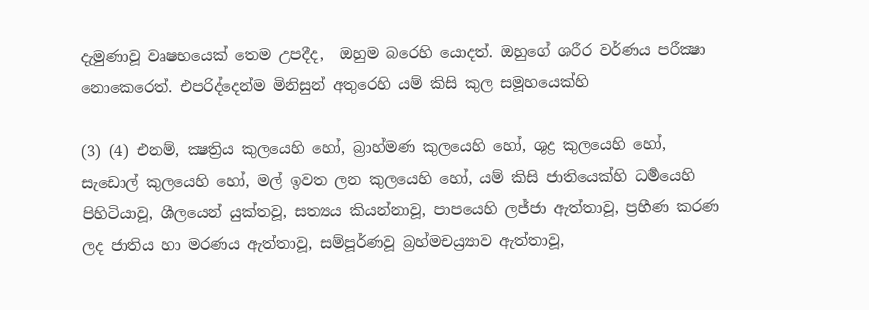දැමුණාවූ වෘෂභයෙක් තෙම උපදීද,  ඔහුම බරෙහි යොදත්. ඔහුගේ ශරීර වර්ණය පරීක්‍ෂා නොකෙරෙත්. එපරිද්දෙන්ම මිනිසුන් අතුරෙහි යම් කිසි කුල සමූහයෙක්හි

(3) (4) එනම්, ක්‍ෂත්‍රිය කුලයෙහි හෝ, බ්‍රාහ්මණ කුලයෙහි හෝ, ශුද්‍ර කුලයෙහි හෝ, සැඩොල් කුලයෙහි හෝ, මල් ඉවත ලන කුලයෙහි හෝ, යම් කිසි ජාතියෙක්හි ධර්‍මයෙහි පිහිටියාවූ, ශීලයෙන් යුක්තවූ, සත්‍යය කියන්නාවූ, පාපයෙහි ලජ්ජා ඇත්තාවූ, ප්‍රහීණ කරණ ලද ජාතිය හා මරණය ඇත්තාවූ, සම්පූර්ණවූ බ්‍රහ්මචය්‍ර්‍යාව ඇත්තාවූ,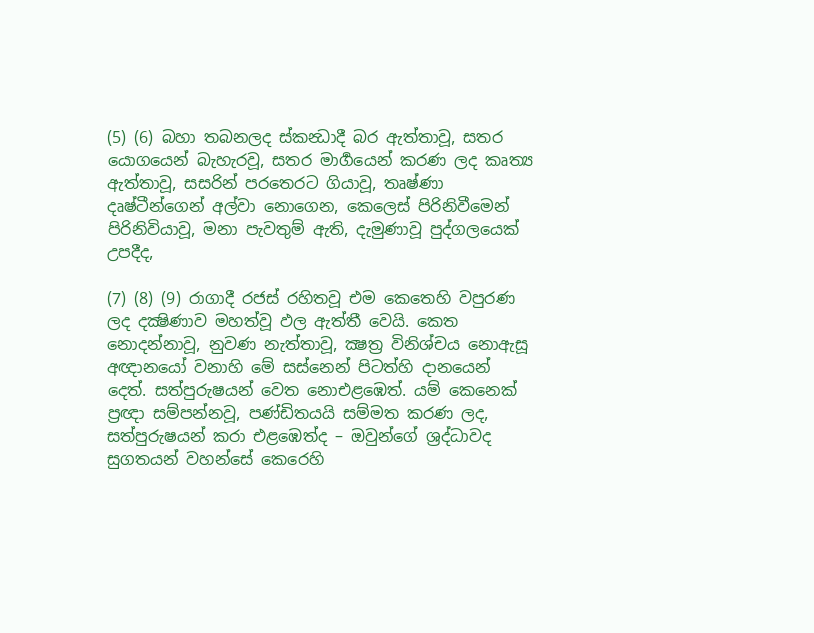(5) (6) බහා තබනලද ස්කන්‍ධාදී බර ඇත්තාවූ, සතර යොගයෙන් බැහැරවූ, සතර මාර්‍ගයෙන් කරණ ලද කෘත්‍ය ඇත්තාවූ, සසරින් පරතෙරට ගියාවූ, තෘෂ්ණා දෘෂ්ටීන්ගෙන් අල්වා නොගෙන, කෙලෙස් පිරිනිවීමෙන් පිරිනිවියාවූ, මනා පැවතුම් ඇති, දැමුණාවූ පුද්ගලයෙක් උපදීද,

(7) (8) (9) රාගාදී රජස් රහිතවූ එම කෙතෙහි වපුරණ ලද දක්‍ෂිණාව මහත්වූ ඵල ඇත්තී වෙයි. කෙත නොදන්නාවූ, නුවණ නැත්තාවූ, ක්‍ෂත්‍ර විනිශ්චය නොඇසූ අඥානයෝ වනාහි මේ සස්නෙන් පිටත්හි දානයෙන් දෙත්. සත්පුරුෂයන් වෙත නොඑළඹෙත්. යම් කෙනෙක් ප්‍රඥා සම්පන්නවූ, පණ්ඩිතයයි සම්මත කරණ ලද, සත්පුරුෂයන් කරා එළඹෙත්ද – ඔවුන්ගේ ශ්‍රද්ධාවද සුගතයන් වහන්සේ කෙරෙහි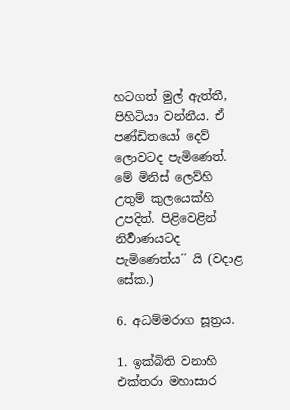හටගත් මුල් ඇත්තී, පිහිටියා වන්නීය. ඒ පණ්ඩිතයෝ දෙව් ලොවටද පැමිණෙත්. මේ මිනිස් ලෙව්හි උතුම් කුලයෙක්හි උපදිත්. පිළිවෙළින් නිර්‍වාණයටද පැමිණෙත්ය´´ යි (වදාළ සේක.)

6. අධම්මරාග සූත්‍රය.

1. ඉක්බිති වනාහි එක්තරා මහාසාර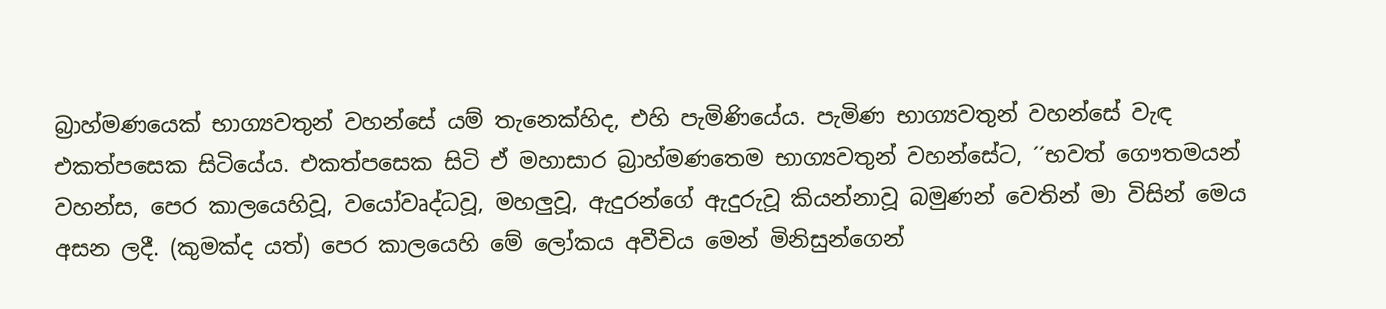බ්‍රාහ්මණයෙක් භාග්‍යවතුන් වහන්සේ යම් තැනෙක්හිද, එහි පැමිණියේය. පැමිණ භාග්‍යවතුන් වහන්සේ වැඳ එකත්පසෙක සිටියේය. එකත්පසෙක සිටි ඒ මහාසාර බ්‍රාහ්මණතෙම භාග්‍යවතුන් වහන්සේට, ´´භවත් ගෞතමයන් වහන්ස, පෙර කාලයෙහිවූ, වයෝවෘද්ධවූ, මහලුවූ, ඇදුරන්ගේ ඇදුරුවූ කියන්නාවූ බමුණන් වෙතින් මා විසින් මෙය අසන ලදී. (කුමක්ද යත්) පෙර කාලයෙහි මේ ලෝකය අවීචිය මෙන් මිනිසුන්ගෙන්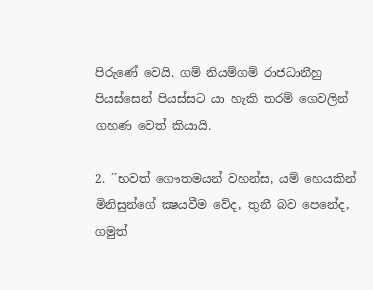පිරුණේ වෙයි. ගම් නියම්ගම් රාජධානීහු පියස්සෙන් පියස්සට යා හැකි තරම් ගෙවලින් ගහණ වෙත් කියායි.

2. ´´භවත් ගෞතමයන් වහන්ස, යම් හෙයකින් මිනිසුන්ගේ ක්‍ෂයවීම වේද, තුනී බව පෙනේද, ගමුත්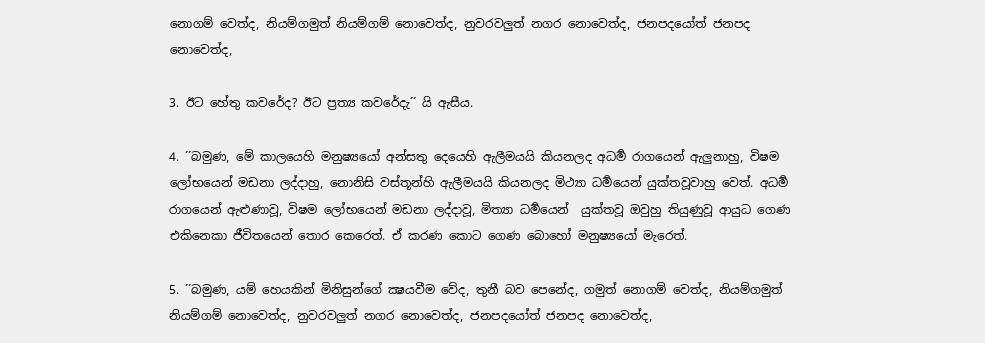නොගම් වෙත්ද, නියම්ගමුත් නියම්ගම් නොවෙත්ද, නුවරවලුත් නගර නොවෙත්ද, ජනපදයෝත් ජනපද නොවෙත්ද,

3. ඊට හේතු කවරේද? ඊට ප්‍රත්‍ය කවරේදැ´´ යි ඇසීය.

4. ´´බමුණ, මේ කාලයෙහි මනුෂ්‍යයෝ අන්සතු දෙයෙහි ඇලීමයයි කියනලද අධර්‍ම රාගයෙන් ඇලුනාහු, විෂම ලෝභයෙන් මඩනා ලද්දාහු, නොනිසි වස්තූන්හි ඇලීමයයි කියනලද මිථ්‍යා ධර්‍මයෙන් යුක්තවූවාහු වෙත්. අධර්‍ම රාගයෙන් ඇළුණාවූ, විෂම ලෝභයෙන් මඩනා ලද්දාවූ, මිත්‍යා ධර්‍මයෙන්  යුක්තවූ ඔවුහු තියුණුවූ ආයුධ ගෙණ එකිනෙකා ජීවිතයෙන් තොර කෙරෙත්. ඒ කරණ කොට ගෙණ බොහෝ මනුෂ්‍යයෝ මැරෙත්.

5. ´´බමුණ, යම් හෙයකින් මිනිසුන්ගේ ක්‍ෂයවීම වේද, තුනී බව පෙනේද, ගමුත් නොගම් වෙත්ද, නියම්ගමුත් නියම්ගම් නොවෙත්ද, නුවරවලුත් නගර නොවෙත්ද, ජනපදයෝත් ජනපද නොවෙත්ද,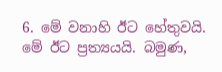6. මේ වනාහි ඊට හේතුවයි. මේ ඊට ප්‍රත්‍යයයි. බමුණ,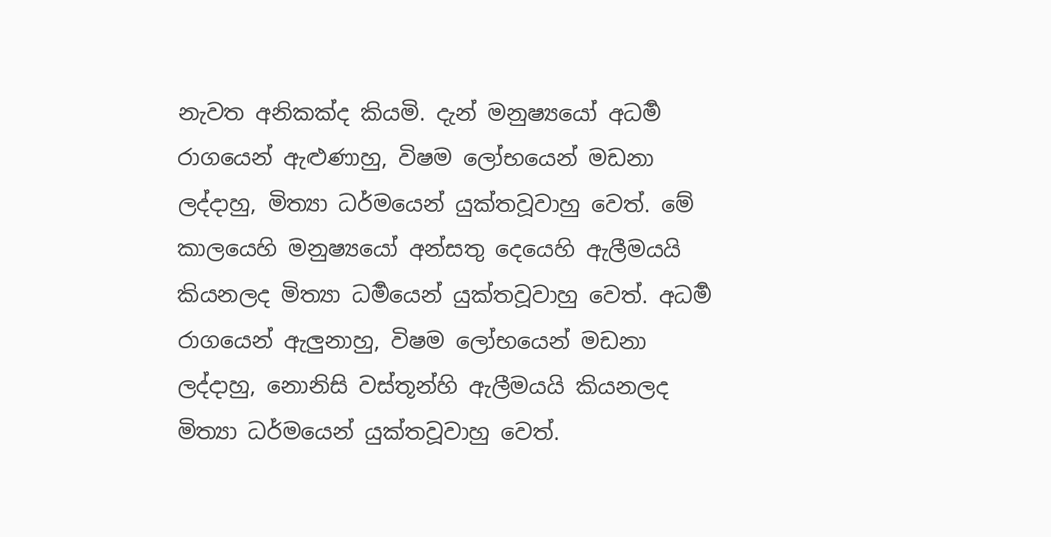නැවත අනිකක්ද කියමි. දැන් මනුෂ්‍යයෝ අධර්‍ම රාගයෙන් ඇළුණාහු, විෂම ලෝභයෙන් මඩනා ලද්දාහු, මිත්‍යා ධර්මයෙන් යුක්තවූවාහු වෙත්. මේ කාලයෙහි මනුෂ්‍යයෝ අන්සතු දෙයෙහි ඇලීමයයි කියනලද මිත්‍යා ධර්‍මයෙන් යුක්තවූවාහු වෙත්. අධර්‍ම රාගයෙන් ඇලුනාහු, විෂම ලෝභයෙන් මඩනා ලද්දාහු, නොනිසි වස්තූන්හි ඇලීමයයි කියනලද මිත්‍යා ධර්මයෙන් යුක්තවූවාහු වෙත්.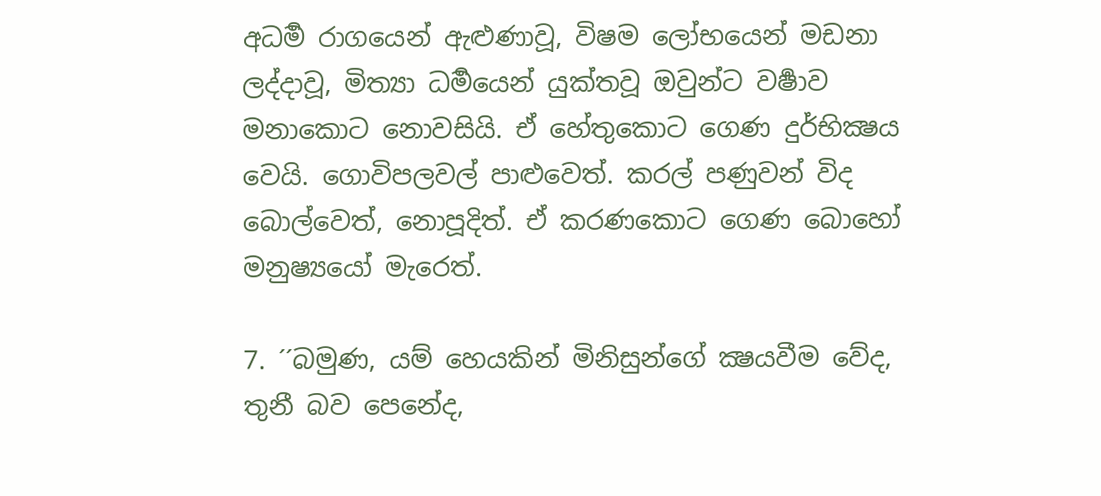අධර්‍ම රාගයෙන් ඇළුණාවූ, විෂම ලෝභයෙන් මඩනා ලද්දාවූ, මිත්‍යා ධර්‍මයෙන් යුක්තවූ ඔවුන්ට වර්‍ෂාව මනාකොට නොවසියි. ඒ හේතුකොට ගෙණ දුර්භික්‍ෂය වෙයි. ගොවිපලවල් පාළුවෙත්. කරල් පණුවන් විද බොල්වෙත්, නොපූදිත්. ඒ කරණකොට ගෙණ බොහෝ මනුෂ්‍යයෝ මැරෙත්.

7. ´´බමුණ, යම් හෙයකින් මිනිසුන්ගේ ක්‍ෂයවීම වේද, තුනී බව පෙනේද,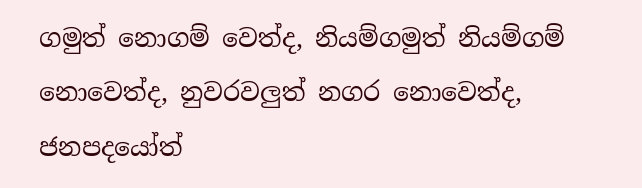ගමුත් නොගම් වෙත්ද, නියම්ගමුත් නියම්ගම් නොවෙත්ද, නුවරවලුත් නගර නොවෙත්ද, ජනපදයෝත්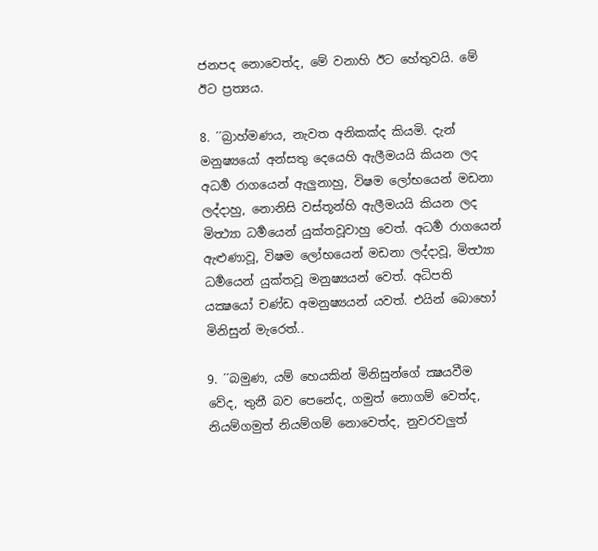ජනපද නොවෙත්ද, මේ වනාහි ඊට හේතුවයි. මේ ඊට ප්‍රත්‍යය.

8. ´´බ්‍රාහ්මණය, නැවත අනිකක්ද කියමි. දැන් මනුෂ්‍යයෝ අන්සතු දෙයෙහි ඇලීමයයි කියන ලද අධර්‍ම රාගයෙන් ඇලුනාහු, විෂම ලෝභයෙන් මඩනා ලද්දාහු, නොනිසි වස්තූන්හි ඇලීමයයි කියන ලද මිත්‍ථ්‍යා ධර්‍මයෙන් යුක්තවූවාහු වෙත්. අධර්‍ම රාගයෙන් ඇළුණාවූ, විෂම ලෝභයෙන් මඩනා ලද්දාවූ, මිත්‍ථ්‍යා ධර්‍මයෙන් යුක්තවූ මනුෂ්‍යයන් වෙත්. අධිපති යක්‍ෂයෝ චණ්ඩ අමනුෂ්‍යයන් යවත්. එයින් බොහෝ මිනිසුන් මැරෙත්..

9. ´´බමුණ, යම් හෙයකින් මිනිසුන්ගේ ක්‍ෂයවීම වේද, තුනී බව පෙනේද, ගමුත් නොගම් වෙත්ද, නියම්ගමුත් නියම්ගම් නොවෙත්ද, නුවරවලුත්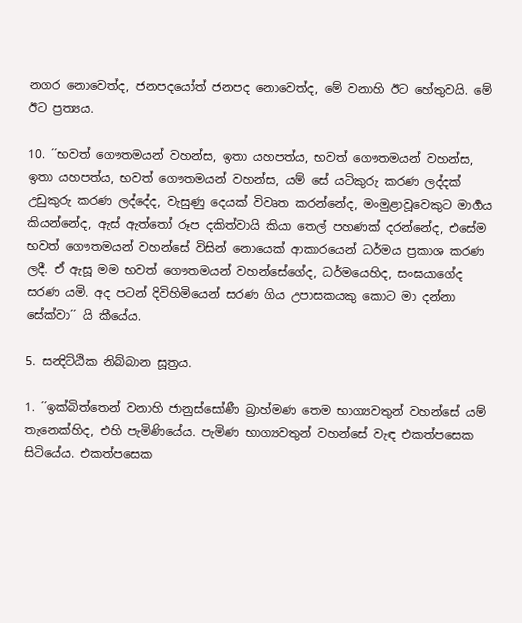නගර නොවෙත්ද, ජනපදයෝත් ජනපද නොවෙත්ද, මේ වනාහි ඊට හේතුවයි. මේ ඊට ප්‍රත්‍යය.

10. ´´භවත් ගෞතමයන් වහන්ස, ඉතා යහපත්ය, භවත් ගෞතමයන් වහන්ස, ඉතා යහපත්ය, භවත් ගෞතමයන් වහන්ස, යම් සේ යටිකුරු කරණ ලද්දක් උඩුකුරු කරණ ලද්දේද, වැසුණු දෙයක් විවෘත කරන්නේද, මංමුළාවූවෙකුට මාර්‍ගය කියන්නේද, ඇස් ඇත්තෝ රූප දකිත්වායි කියා තෙල් පහණක් දරන්නේද, එසේම භවත් ගෞතමයන් වහන්සේ විසින් නොයෙක් ආකාරයෙන් ධර්මය ප්‍රකාශ කරණ ලදී. ඒ ඇසූ මම භවත් ගෞතමයන් වහන්සේගේද, ධර්මයෙහිද, සංඝයාගේද සරණ යමි. අද පටන් දිවිහිමියෙන් සරණ ගිය උපාසකයකු කොට මා දන්නා සේක්වා´´ යි කීයේය.

5. සන්‍දිට්ඨික නිබ්බාන සූත්‍රය.

1. ´´ඉක්බිත්තෙන් වනාහි ජානුස්සෝණී බ්‍රාහ්මණ තෙම භාග්‍යවතුන් වහන්සේ යම් තැනෙක්හිද, එහි පැමිණියේය. පැමිණ භාග්‍යවතුන් වහන්සේ වැඳ එකත්පසෙක සිටියේය. එකත්පසෙක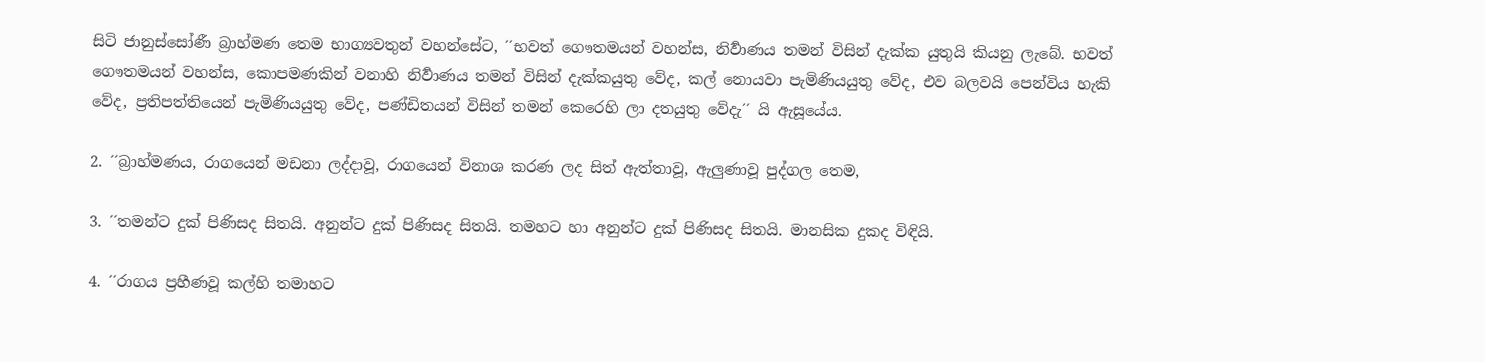සිටි ජානුස්සෝණී බ්‍රාහ්මණ තෙම භාග්‍යවතුන් වහන්සේට, ´´භවත් ගෞතමයන් වහන්ස, නිර්‍වාණය තමන් විසින් දැක්ක යුතුයි කියනු ලැබේ. භවත් ගෞතමයන් වහන්ස, කොපමණකින් වනාහි නිර්‍වාණය තමන් විසින් දැක්කයුතු වේද, කල් නොයවා පැමිණියයුතු වේද, එව බලවයි පෙන්විය හැකි වේද, ප්‍රතිපත්තියෙන් පැමිණියයුතු වේද, පණ්ඩිතයන් විසින් තමන් කෙරෙහි ලා දතයුතු වේදැ´´ යි ඇසූයේය.

2. ´´බ්‍රාහ්මණය, රාගයෙන් මඩනා ලද්දාවූ, රාගයෙන් විනාශ කරණ ලද සිත් ඇත්තාවූ, ඇලුණාවූ පුද්ගල තෙම,

3. ´´තමන්ට දුක් පිණිසද සිතයි. අනුන්ට දුක් පිණිසද සිතයි. තමහට හා අනුන්ට දුක් පිණිසද සිතයි. මානසික දුකද විඳියි.

4. ´´රාගය ප්‍රහීණවූ කල්හි තමාහට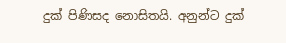දුක් පිණිසද නොසිතයි. අනුන්ට දුක්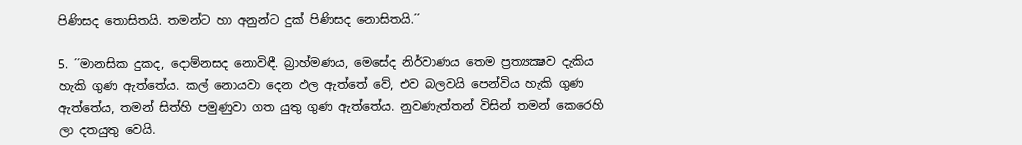පිණිසද තොසිතයි. තමන්ට හා අනුන්ට දුක් පිණිසද නොසිතයි.´´

5. ´´මානසික දුකද, දොම්නසද නොවිඳී. බ්‍රාහ්මණය, මෙසේද නිර්වාණය තෙම ප්‍රත්‍යක්‍ෂව දැකිය හැකි ගුණ ඇත්තේය. කල් නොයවා දෙන ඵල ඇත්තේ වේ, එව බලවයි පෙන්විය හැකි ගුණ ඇත්තේය, තමන් සිත්හි පමුණුවා ගත යුතු ගුණ ඇත්තේය. නුවණැත්තන් විසින් තමන් කෙරෙහි ලා දතයුතු වෙයි.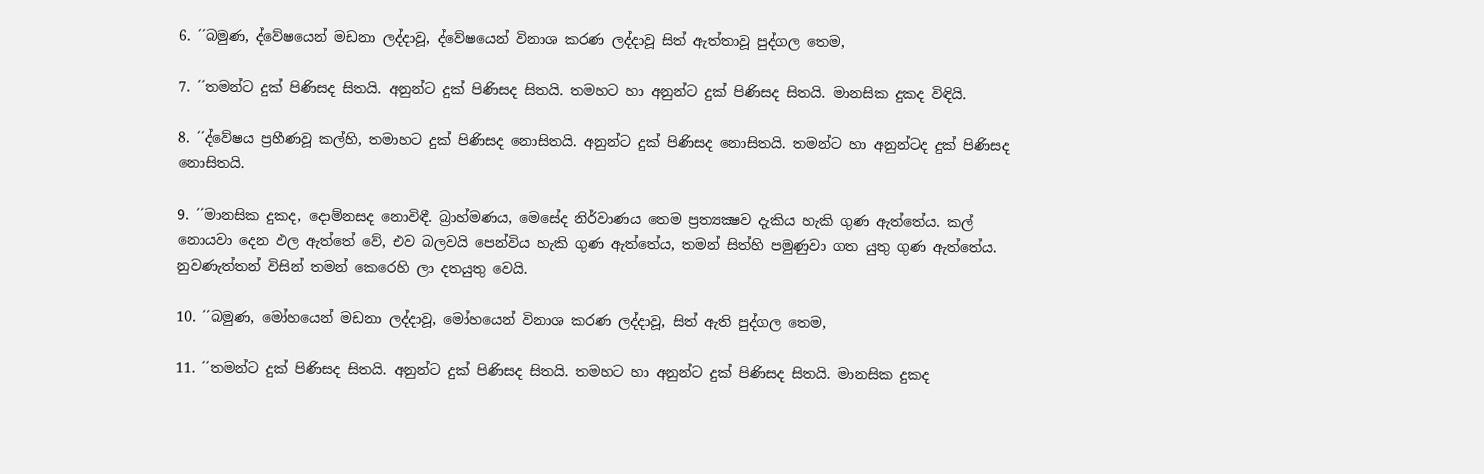6. ´´බමුණ, ද්වේෂයෙන් මඩනා ලද්දාවූ, ද්වේෂයෙන් විනාශ කරණ ලද්දාවූ සිත් ඇත්තාවූ පුද්ගල තෙම,

7. ´´තමන්ට දුක් පිණිසද සිතයි. අනුන්ට දුක් පිණිසද සිතයි. තමහට හා අනුන්ට දුක් පිණිසද සිතයි. මානසික දුකද විඳියි.

8. ´´ද්වේෂය ප්‍රහීණවූ කල්හි, තමාහට දුක් පිණිසද නොසිතයි. අනුන්ට දුක් පිණිසද නොසිතයි. තමන්ට හා අනුන්ටද දුක් පිණිසද නොසිතයි.

9. ´´මානසික දුකද, දොම්නසද නොවිඳී. බ්‍රාහ්මණය, මෙසේද නිර්වාණය තෙම ප්‍රත්‍යක්‍ෂව දැකිය හැකි ගුණ ඇත්තේය. කල් නොයවා දෙන ඵල ඇත්තේ වේ, එව බලවයි පෙන්විය හැකි ගුණ ඇත්තේය, තමන් සිත්හි පමුණුවා ගත යුතු ගුණ ඇත්තේය. නුවණැත්තන් විසින් තමන් කෙරෙහි ලා දතයුතු වෙයි.

10. ´´බමුණ, මෝහයෙන් මඩනා ලද්දාවූ, මෝහයෙන් විනාශ කරණ ලද්දාවූ, සිත් ඇති පුද්ගල තෙම,

11. ´´තමන්ට දුක් පිණිසද සිතයි. අනුන්ට දුක් පිණිසද සිතයි. තමහට හා අනුන්ට දුක් පිණිසද සිතයි. මානසික දුකද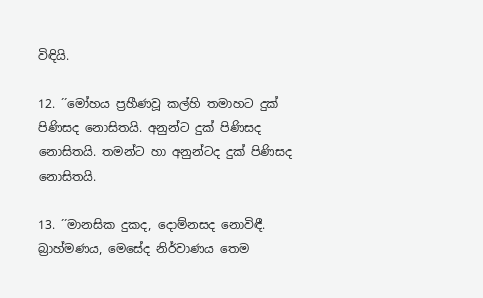විඳියි.

12. ´´මෝහය ප්‍රහීණවූ කල්හි තමාහට දුක් පිණිසද නොසිතයි. අනුන්ට දුක් පිණිසද නොසිතයි. තමන්ට හා අනුන්ටද දුක් පිණිසද නොසිතයි.

13. ´´මානසික දුකද, දොම්නසද නොවිඳී. බ්‍රාහ්මණය, මෙසේද නිර්වාණය තෙම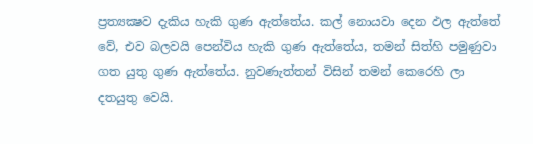ප්‍රත්‍යක්‍ෂව දැකිය හැකි ගුණ ඇත්තේය. කල් නොයවා දෙන ඵල ඇත්තේ වේ, එව බලවයි පෙන්විය හැකි ගුණ ඇත්තේය, තමන් සිත්හි පමුණුවා ගත යුතු ගුණ ඇත්තේය. නුවණැත්තන් විසින් තමන් කෙරෙහි ලා දතයුතු වෙයි.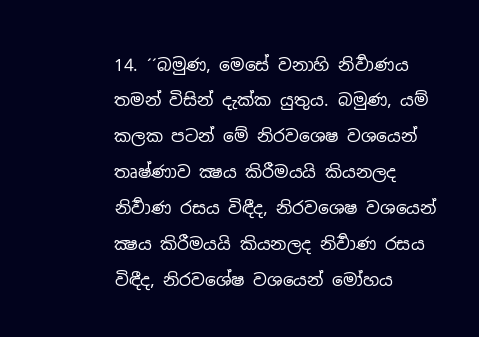14. ´´බමුණ, මෙසේ වනාහි නිර්‍වාණය තමන් විසින් දැක්ක යුතුය. බමුණ, යම් කලක පටන් මේ නිරවශෙෂ වශයෙන් තෘෂ්ණාව ක්‍ෂය කිරීමයයි කියනලද නිර්‍වාණ රසය විඳීද, නිරවශෙෂ වශයෙන් ක්‍ෂය කිරීමයයි කියනලද නිර්‍වාණ රසය විඳීද, නිරවශේෂ වශයෙන් මෝහය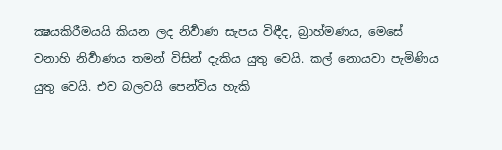ක්‍ෂයකිරීමයයි කියන ලද නිර්‍වාණ සැපය විඳීද, බ්‍රාහ්මණය, මෙසේ වනාහි නිර්‍වාණය තමන් විසින් දැකිය යුතු වෙයි. කල් නොයවා පැමිණිය යුතු වෙයි. එව බලවයි පෙන්විය හැකි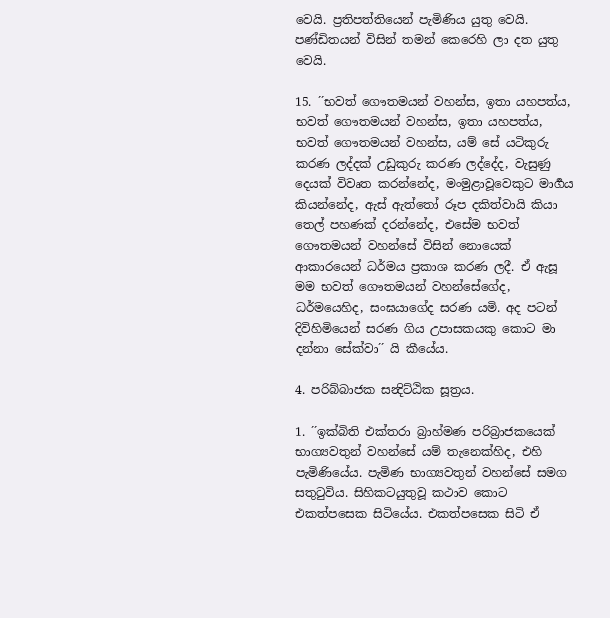වෙයි. ප්‍රතිපත්තියෙන් පැමිණිය යුතු වෙයි. පණ්ඩිතයන් විසින් තමන් කෙරෙහි ලා දත යුතු වෙයි.

15. ´´භවත් ගෞතමයන් වහන්ස, ඉතා යහපත්ය, භවත් ගෞතමයන් වහන්ස, ඉතා යහපත්ය, භවත් ගෞතමයන් වහන්ස, යම් සේ යටිකුරු කරණ ලද්දක් උඩුකුරු කරණ ලද්දේද, වැසුණු දෙයක් විවෘත කරන්නේද, මංමුළාවූවෙකුට මාර්‍ගය කියන්නේද, ඇස් ඇත්තෝ රූප දකිත්වායි කියා තෙල් පහණක් දරන්නේද, එසේම භවත් ගෞතමයන් වහන්සේ විසින් නොයෙක් ආකාරයෙන් ධර්මය ප්‍රකාශ කරණ ලදී. ඒ ඇසූ මම භවත් ගෞතමයන් වහන්සේගේද, ධර්මයෙහිද, සංඝයාගේද සරණ යමි. අද පටන් දිවිහිමියෙන් සරණ ගිය උපාසකයකු කොට මා දන්නා සේක්වා´´ යි කීයේය.

4. පරිබ්බාජක සන්‍දිට්ඨික සූත්‍රය.

1. ´´ඉක්බිති එක්තරා බ්‍රාහ්මණ පරිබ්‍රාජකයෙක් භාග්‍යවතුන් වහන්සේ යම් තැනෙක්හිද, එහි පැමිණියේය. පැමිණ භාග්‍යවතුන් වහන්සේ සමග සතුටුවිය. සිහිකටයුතුවූ කථාව කොට එකත්පසෙක සිටියේය. එකත්පසෙක සිටි ඒ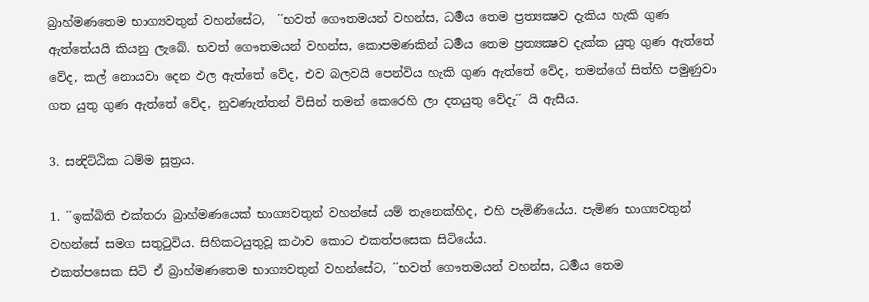බ්‍රාහ්මණතෙම භාග්‍යවතුන් වහන්සේට,  ´´භවත් ගෞතමයන් වහන්ස, ධර්‍මය තෙම ප්‍රත්‍යක්‍ෂව දැකිය හැකි ගුණ ඇත්තේයයි කියනු ලැබේ. භවත් ගෞතමයන් වහන්ස, කොපමණකින් ධර්‍මය තෙම ප්‍රත්‍යක්‍ෂව දැක්ක යුතු ගුණ ඇත්තේ වේද, කල් නොයවා දෙන ඵල ඇත්තේ වේද, එව බලවයි පෙන්විය හැකි ගුණ ඇත්තේ වේද, තමන්ගේ සිත්හි පමුණුවා ගත යුතු ගුණ ඇත්තේ වේද, නුවණැත්තන් විසින් තමන් කෙරෙහි ලා දතයුතු වේදැ´´ යි ඇසීය.

3. සන්‍දිට්ඨික ධම්ම සූත්‍රය.

1. ´´ඉක්බිති එක්තරා බ්‍රාහ්මණයෙක් භාග්‍යවතුන් වහන්සේ යම් තැනෙක්හිද, එහි පැමිණියේය. පැමිණ භාග්‍යවතුන් වහන්සේ සමග සතුටුවිය. සිහිකටයුතුවූ කථාව කොට එකත්පසෙක සිටියේය.
එකත්පසෙක සිටි ඒ බ්‍රාහ්මණතෙම භාග්‍යවතුන් වහන්සේට, ´´භවත් ගෞතමයන් වහන්ස, ධර්‍මය තෙම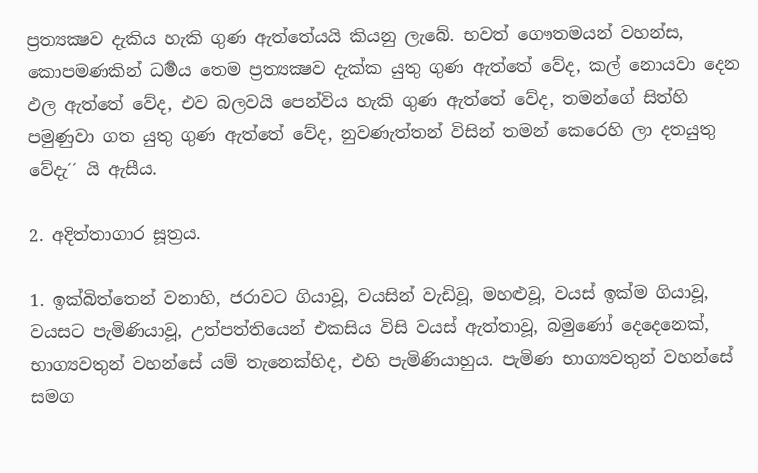ප්‍රත්‍යක්‍ෂව දැකිය හැකි ගුණ ඇත්තේයයි කියනු ලැබේ. භවත් ගෞතමයන් වහන්ස, කොපමණකින් ධර්‍මය තෙම ප්‍රත්‍යක්‍ෂව දැක්ක යුතු ගුණ ඇත්තේ වේද, කල් නොයවා දෙන ඵල ඇත්තේ වේද, එව බලවයි පෙන්විය හැකි ගුණ ඇත්තේ වේද, තමන්ගේ සිත්හි පමුණුවා ගත යුතු ගුණ ඇත්තේ වේද, නුවණැත්තන් විසින් තමන් කෙරෙහි ලා දතයුතු වේදැ´´ යි ඇසීය.

2. අදිත්තාගාර සූත්‍රය.

1. ඉක්බිත්තෙන් වනාහි, ජරාවට ගියාවූ, වයසින් වැඩිවූ, මහළුවූ, වයස් ඉක්ම ගියාවූ, වයසට පැමිණියාවූ, උත්පත්තියෙන් එකසිය විසි වයස් ඇත්තාවූ, බමුණෝ දෙදෙනෙක්, භාග්‍යවතුන් වහන්සේ යම් තැනෙක්හිද, එහි පැමිණියාහුය. පැමිණ භාග්‍යවතුන් වහන්සේ සමග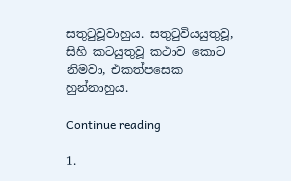සතුටුවූවාහුය. සතුටුවියයුතුවූ, සිහි කටයුතුවූ කථාව කොට නිමවා, එකත්පසෙක හුන්නාහුය.

Continue reading

1.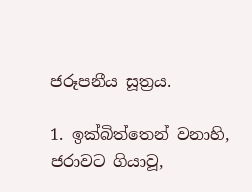ජරූපනීය සූත්‍රය.

1. ඉක්බිත්තෙන් වනාහි, ජරාවට ගියාවූ,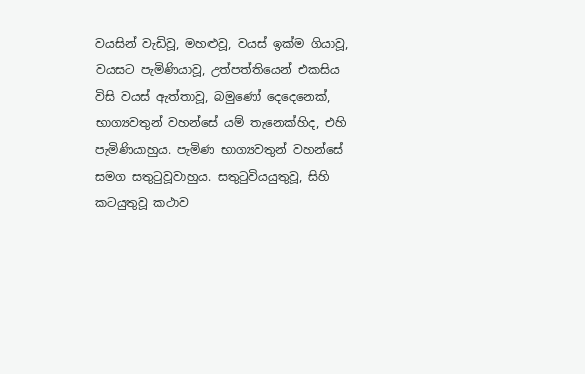වයසින් වැඩිවූ, මහළුවූ, වයස් ඉක්ම ගියාවූ, වයසට පැමිණියාවූ, උත්පත්තියෙන් එකසිය විසි වයස් ඇත්තාවූ, බමුණෝ දෙදෙනෙක්, භාග්‍යවතුන් වහන්සේ යම් තැනෙක්හිද, එහි පැමිණියාහුය. පැමිණ භාග්‍යවතුන් වහන්සේ සමග සතුටුවූවාහුය. සතුටුවියයුතුවූ, සිහි කටයුතුවූ කථාව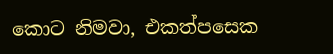කොට නිමවා, එකත්පසෙක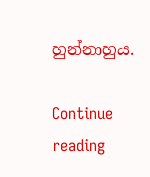හුන්නාහුය.

Continue reading